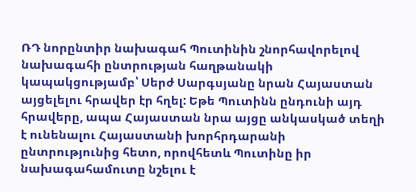ՌԴ նորընտիր նախագահ Պուտինին շնորհավորելով նախագահի ընտրության հաղթանակի կապակցությամբ՝ Սերժ Սարգսյանը նրան Հայաստան այցելելու հրավեր էր հղել: Եթե Պուտինն ընդունի այդ հրավերը, ապա Հայաստան նրա այցը անկասկած տեղի է ունենալու Հայաստանի խորհրդարանի ընտրությունից հետո, որովհետև Պուտինը իր նախագահամուտը նշելու է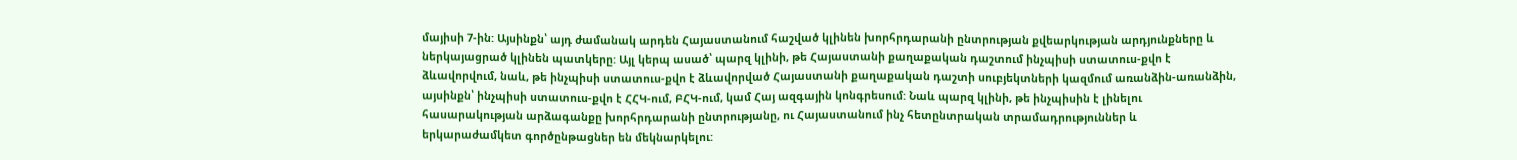մայիսի 7-ին: Այսինքն՝ այդ ժամանակ արդեն Հայաստանում հաշված կլինեն խորհրդարանի ընտրության քվեարկության արդյունքները և ներկայացրած կլինեն պատկերը: Այլ կերպ ասած՝ պարզ կլինի, թե Հայաստանի քաղաքական դաշտում ինչպիսի ստատուս-քվո է ձևավորվում, նաև, թե ինչպիսի ստատուս-քվո է ձևավորված Հայաստանի քաղաքական դաշտի սուբյեկտների կազմում առանձին-առանձին, այսինքն՝ ինչպիսի ստատուս-քվո է ՀՀԿ-ում, ԲՀԿ-ում, կամ Հայ ազգային կոնգրեսում: Նաև պարզ կլինի, թե ինչպիսին է լինելու հասարակության արձագանքը խորհրդարանի ընտրությանը, ու Հայաստանում ինչ հետընտրական տրամադրություններ և երկարաժամկետ գործընթացներ են մեկնարկելու: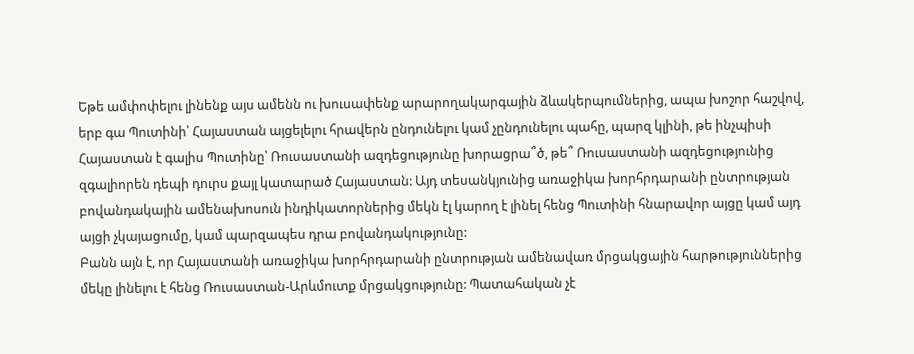Եթե ամփոփելու լինենք այս ամենն ու խուսափենք արարողակարգային ձևակերպումներից, ապա խոշոր հաշվով, երբ գա Պուտինի՝ Հայաստան այցելելու հրավերն ընդունելու կամ չընդունելու պահը, պարզ կլինի, թե ինչպիսի Հայաստան է գալիս Պուտինը՝ Ռուսաստանի ազդեցությունը խորացրա՞ծ, թե՞ Ռուսաստանի ազդեցությունից զգալիորեն դեպի դուրս քայլ կատարած Հայաստան: Այդ տեսանկյունից առաջիկա խորհրդարանի ընտրության բովանդակային ամենախոսուն ինդիկատորներից մեկն էլ կարող է լինել հենց Պուտինի հնարավոր այցը կամ այդ այցի չկայացումը, կամ պարզապես դրա բովանդակությունը:
Բանն այն է, որ Հայաստանի առաջիկա խորհրդարանի ընտրության ամենավառ մրցակցային հարթություններից մեկը լինելու է հենց Ռուսաստան-Արևմուտք մրցակցությունը: Պատահական չէ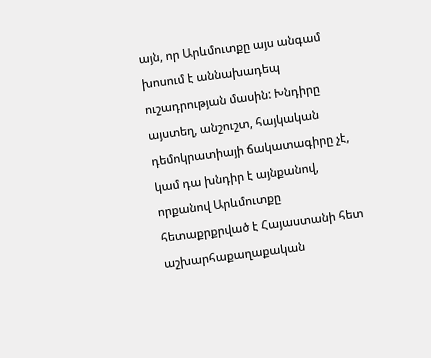այն, որ Արևմուտքը այս անգամ խոսում է աննախադեպ ուշադրության մասին: Խնդիրը այստեղ, անշուշտ, հայկական դեմոկրատիայի ճակատագիրը չէ, կամ դա խնդիր է այնքանով, որքանով Արևմուտքը հետաքրքրված է Հայաստանի հետ աշխարհաքաղաքական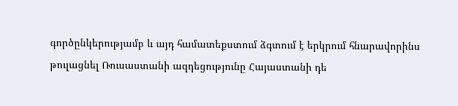գործընկերությամբ և այդ համատեքստում ձգտում է երկրում հնարավորինս թուլացնել Ռուսաստանի ազդեցությունը Հայաստանի դե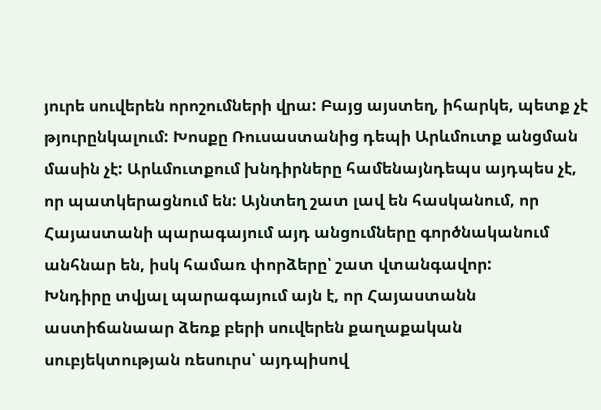յուրե սուվերեն որոշումների վրա: Բայց այստեղ, իհարկե, պետք չէ թյուրընկալում: Խոսքը Ռուսաստանից դեպի Արևմուտք անցման մասին չէ: Արևմուտքում խնդիրները համենայնդեպս այդպես չէ, որ պատկերացնում են: Այնտեղ շատ լավ են հասկանում, որ Հայաստանի պարագայում այդ անցումները գործնականում անհնար են, իսկ համառ փորձերը՝ շատ վտանգավոր:
Խնդիրը տվյալ պարագայում այն է, որ Հայաստանն աստիճանաար ձեռք բերի սուվերեն քաղաքական սուբյեկտության ռեսուրս՝ այդպիսով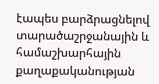էապես բարձրացնելով տարածաշրջանային և համաշխարհային քաղաքականության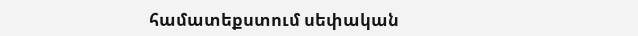համատեքստում սեփական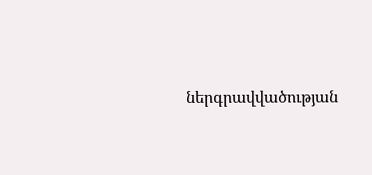ներգրավվածության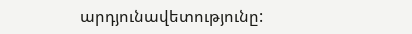արդյունավետությունը: